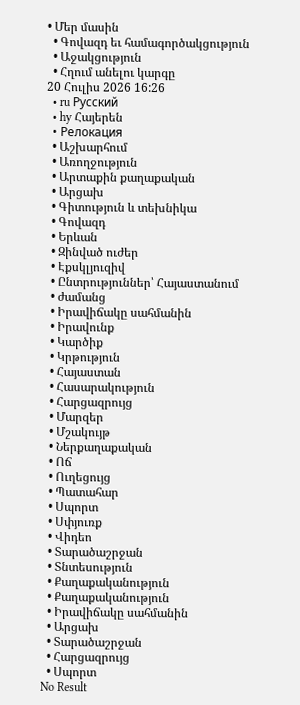• Մեր մասին
  • Գովազդ եւ համագործակցություն
  • Աջակցություն
  • Հղում անելու կարգը
20 Հուլիս 2026 16:26
  • ru Русский
  • hy Հայերեն
  • Релокация
  • Աշխարհում
  • Առողջություն
  • Արտաքին քաղաքական
  • Արցախ
  • Գիտություն և տեխնիկա
  • Գովազդ
  • Երևան
  • Զինված ուժեր
  • Էքսկլյուզիվ
  • Ընտրություններ՝ Հայաստանում
  • ժամանց
  • Իրավիճակը սահմանին
  • Իրավունք
  • Կարծիք
  • Կրթություն
  • Հայաստան
  • Հասարակություն
  • Հարցազրույց
  • Մարզեր
  • Մշակույթ
  • Ներքաղաքական
  • Ոճ
  • Ուղեցույց
  • Պատահար
  • Սպորտ
  • Սփյուռք
  • Վիդեո
  • Տարածաշրջան
  • Տնտեսություն
  • Քաղաքականություն
  • Քաղաքականություն
  • Իրավիճակը սահմանին
  • Արցախ
  • Տարածաշրջան
  • Հարցազրույց
  • Սպորտ
No Result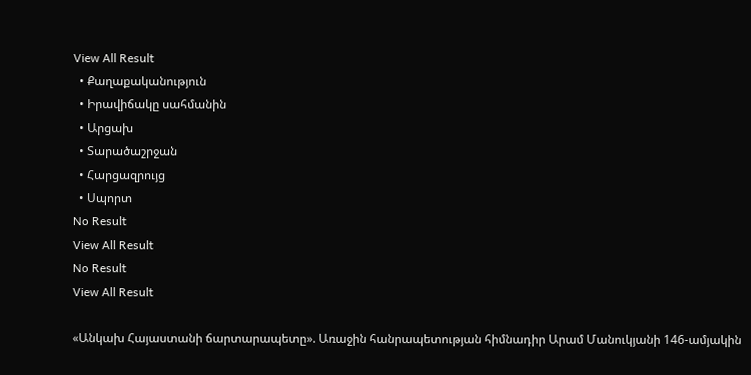View All Result
  • Քաղաքականություն
  • Իրավիճակը սահմանին
  • Արցախ
  • Տարածաշրջան
  • Հարցազրույց
  • Սպորտ
No Result
View All Result
No Result
View All Result

«Անկախ Հայաստանի ճարտարապետը». Առաջին հանրապետության հիմնադիր Արամ Մանուկյանի 146-ամյակին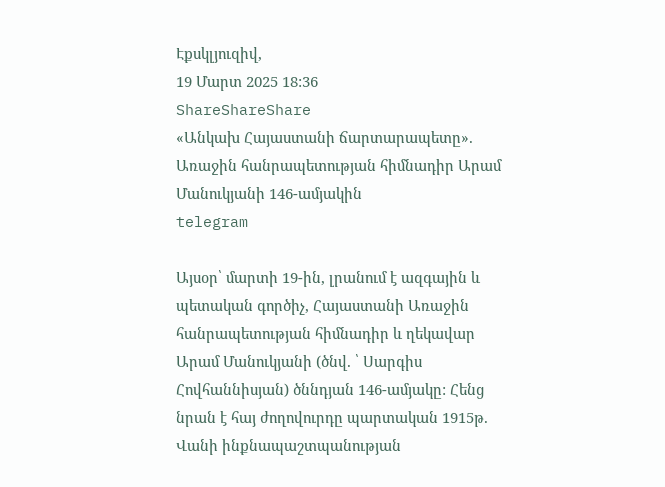Էքսկլյուզիվ,
19 Մարտ 2025 18:36
ShareShareShare
«Անկախ Հայաստանի ճարտարապետը». Առաջին հանրապետության հիմնադիր Արամ Մանուկյանի 146-ամյակին
telegram

Այսօր՝ մարտի 19-ին, լրանում է ազգային և պետական գործիչ, Հայաստանի Առաջին հանրապետության հիմնադիր և ղեկավար Արամ Մանուկյանի (ծնվ. ՝ Սարգիս Հովհաննիսյան) ծննդյան 146-ամյակը: Հենց նրան է հայ ժողովուրդը պարտական 1915թ. Վանի ինքնապաշտպանության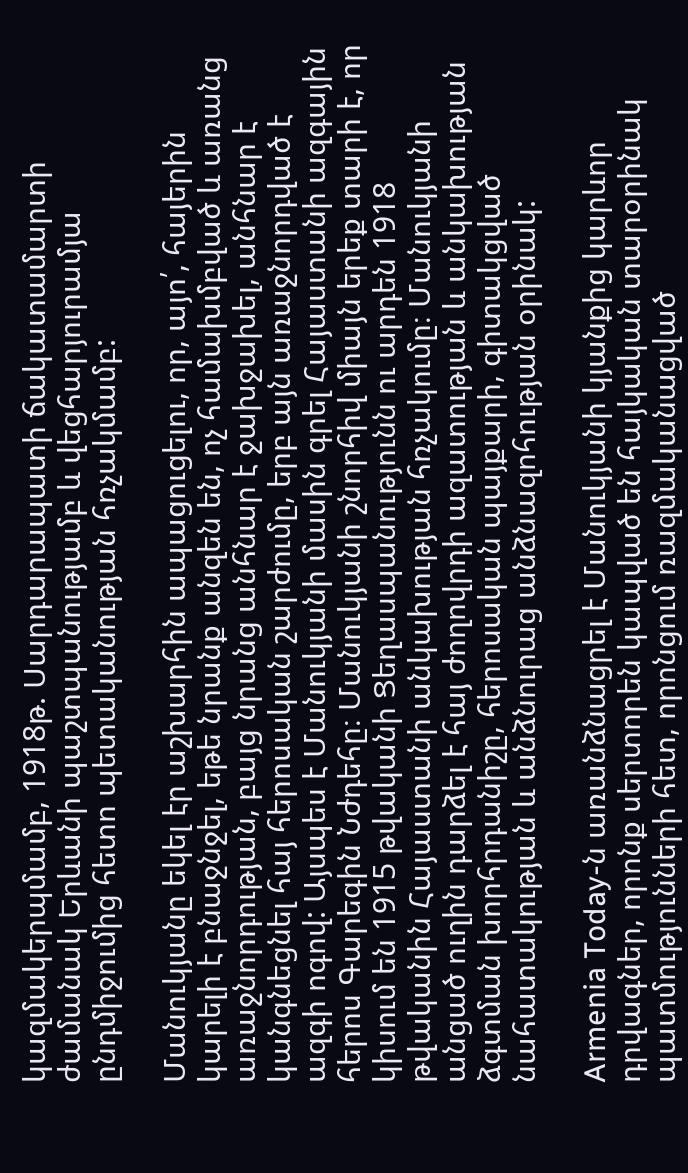կազմակերպմամբ, 1918թ. Սարդարապատի ճակատամարտի ժամանակ Երևանի պաշտպանությամբ և վեցհարյուրամյա ընդմիջումից հետո պետականության հռչակմամբ:

Մանուկյանը եկել էր աշխարհին ապացուցելու, որ, այո՛, հայերին կարելի է բնաջնջել, եթե նրանք անզեն են, ոչ համախմբված և առանց առաջնորդության, բայց նրանց անհնար է ջախջախել, անհնար է կանգնեցնել հայ հերոսական շարժումը, երբ այն առաջնորդված է ազգի ոգով: Այսպես է Մանուկյանի մասին գրել Հայաստանի ազգային հերոս Գարեգին Նժդեհը։ Մանուկյանի շնորհիվ միայն երեք տարի է, որ կիսում են 1915 թվականի Ցեղասպանությունն ու արդեն 1918 թվականին Հայաստանի անկախության հռչակումը։ Մանուկյանի անցած ուղին դարձել է հայ ժողովրդի ազատության և անկախության ձգտման խորհրդանիշը, հերոսական պայքարի, գիտակցված նահատակության և անձնուրաց անձնազոհության օրինակ:

Armenia Today-ն առանձնացրել է Մանուկյանի կյանքից կարևոր դրվագներ, որոնք սերտորեն կապված են հայկական տարօրինակ պատմությունների հետ, որոնցում ռազմականացված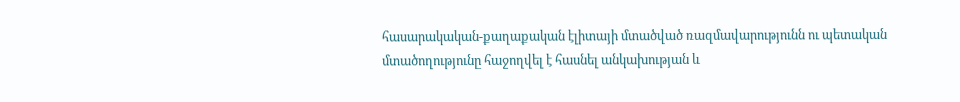հասարակական-քաղաքական էլիտայի մտածված ռազմավարությունն ու պետական մտածողությունը հաջողվել է հասնել անկախության և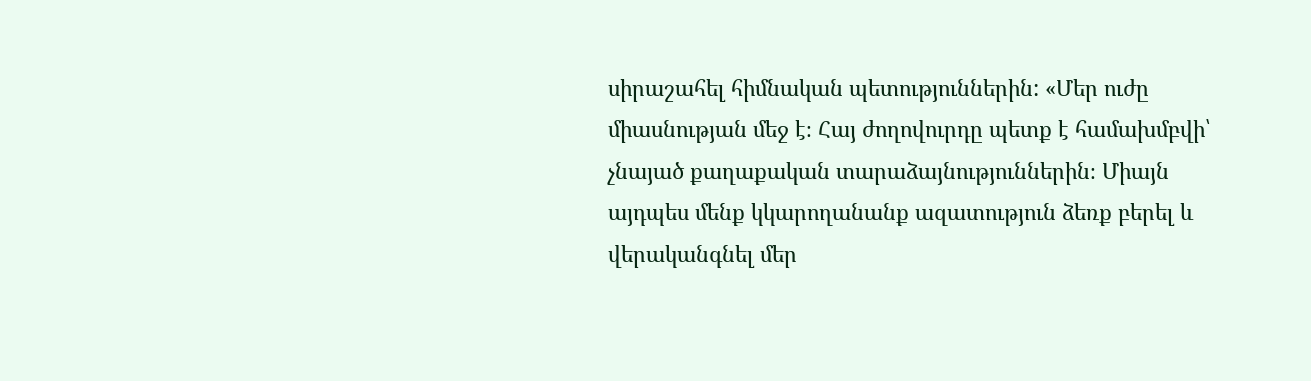սիրաշահել հիմնական պետություններին: «Մեր ուժը միասնության մեջ է։ Հայ ժողովուրդը պետք է համախմբվի՝ չնայած քաղաքական տարաձայնություններին։ Միայն այդպես մենք կկարողանանք ազատություն ձեռք բերել և վերականգնել մեր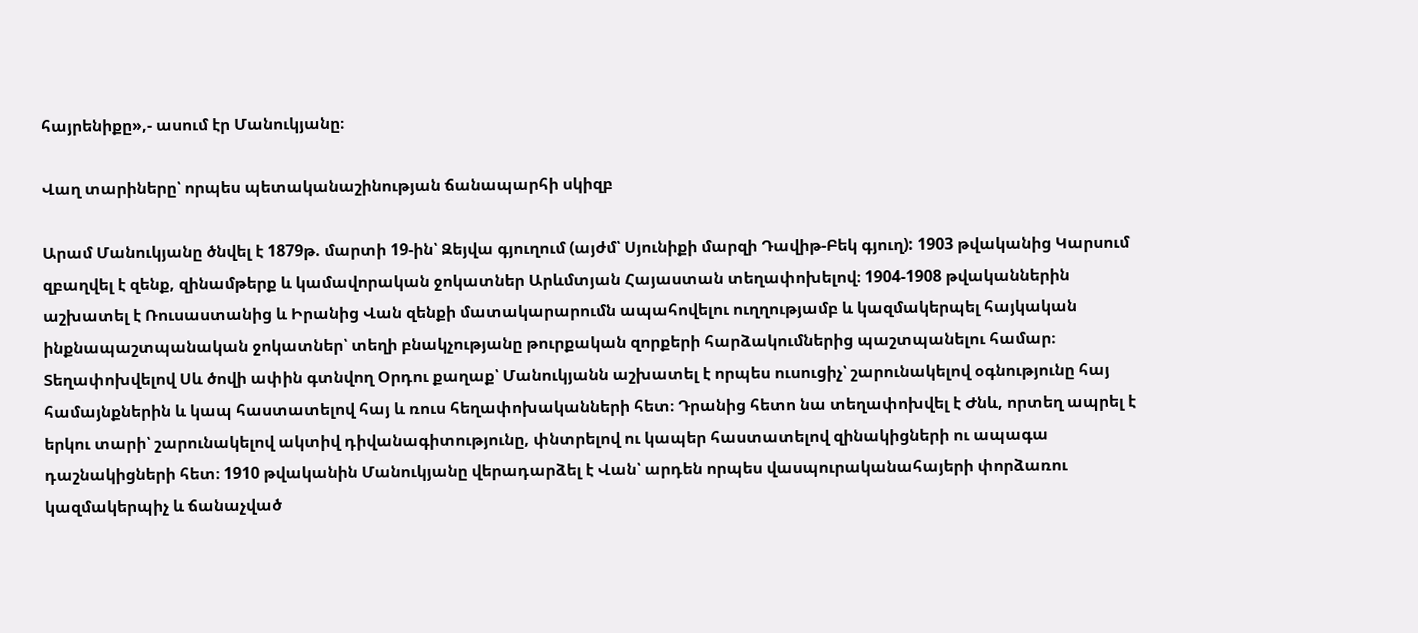հայրենիքը»,- ասում էր Մանուկյանը։

Վաղ տարիները՝ որպես պետականաշինության ճանապարհի սկիզբ

Արամ Մանուկյանը ծնվել է 1879թ. մարտի 19-ին՝ Զեյվա գյուղում (այժմ՝ Սյունիքի մարզի Դավիթ-Բեկ գյուղ): 1903 թվականից Կարսում զբաղվել է զենք, զինամթերք և կամավորական ջոկատներ Արևմտյան Հայաստան տեղափոխելով։ 1904-1908 թվականներին աշխատել է Ռուսաստանից և Իրանից Վան զենքի մատակարարումն ապահովելու ուղղությամբ և կազմակերպել հայկական ինքնապաշտպանական ջոկատներ՝ տեղի բնակչությանը թուրքական զորքերի հարձակումներից պաշտպանելու համար։ Տեղափոխվելով Սև ծովի ափին գտնվող Օրդու քաղաք՝ Մանուկյանն աշխատել է որպես ուսուցիչ՝ շարունակելով օգնությունը հայ համայնքներին և կապ հաստատելով հայ և ռուս հեղափոխականների հետ։ Դրանից հետո նա տեղափոխվել է Ժնև, որտեղ ապրել է երկու տարի՝ շարունակելով ակտիվ դիվանագիտությունը, փնտրելով ու կապեր հաստատելով զինակիցների ու ապագա դաշնակիցների հետ։ 1910 թվականին Մանուկյանը վերադարձել է Վան՝ արդեն որպես վասպուրականահայերի փորձառու կազմակերպիչ և ճանաչված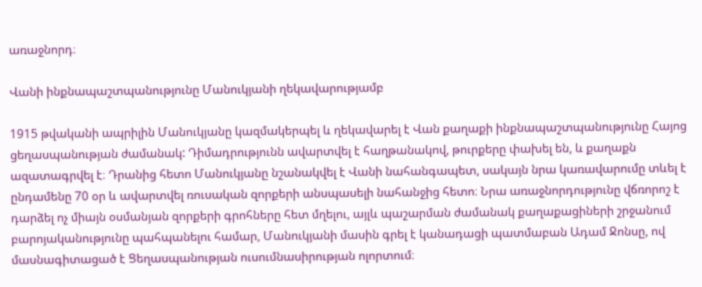առաջնորդ։

Վանի ինքնապաշտպանությունը Մանուկյանի ղեկավարությամբ

1915 թվականի ապրիլին Մանուկյանը կազմակերպել և ղեկավարել է Վան քաղաքի ինքնապաշտպանությունը Հայոց ցեղասպանության ժամանակ: Դիմադրությունն ավարտվել է հաղթանակով, թուրքերը փախել են, և քաղաքն ազատագրվել է։ Դրանից հետո Մանուկյանը նշանակվել է Վանի նահանգապետ, սակայն նրա կառավարումը տևել է ընդամենը 70 օր և ավարտվել ռուսական զորքերի անսպասելի նահանջից հետո։ Նրա առաջնորդությունը վճռորոշ է դարձել ոչ միայն օսմանյան զորքերի գրոհները հետ մղելու, այլև պաշարման ժամանակ քաղաքացիների շրջանում բարոյականությունը պահպանելու համար, Մանուկյանի մասին գրել է կանադացի պատմաբան Ադամ Ջոնսը, ով մասնագիտացած է Ցեղասպանության ուսումնասիրության ոլորտում։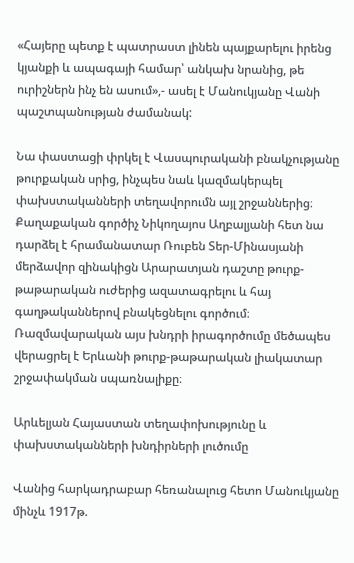«Հայերը պետք է պատրաստ լինեն պայքարելու իրենց կյանքի և ապագայի համար՝ անկախ նրանից, թե ուրիշներն ինչ են ասում»,- ասել է Մանուկյանը Վանի պաշտպանության ժամանակ:

Նա փաստացի փրկել է Վասպուրականի բնակչությանը թուրքական սրից, ինչպես նաև կազմակերպել փախստականների տեղավորումն այլ շրջաններից։ Քաղաքական գործիչ Նիկողայոս Աղբալյանի հետ նա դարձել է հրամանատար Ռուբեն Տեր-Մինասյանի մերձավոր զինակիցն Արարատյան դաշտը թուրք-թաթարական ուժերից ազատագրելու և հայ գաղթականներով բնակեցնելու գործում։ Ռազմավարական այս խնդրի իրագործումը մեծապես վերացրել է Երևանի թուրք-թաթարական լիակատար շրջափակման սպառնալիքը։

Արևելյան Հայաստան տեղափոխությունը և փախստականների խնդիրների լուծումը

Վանից հարկադրաբար հեռանալուց հետո Մանուկյանը մինչև 1917թ.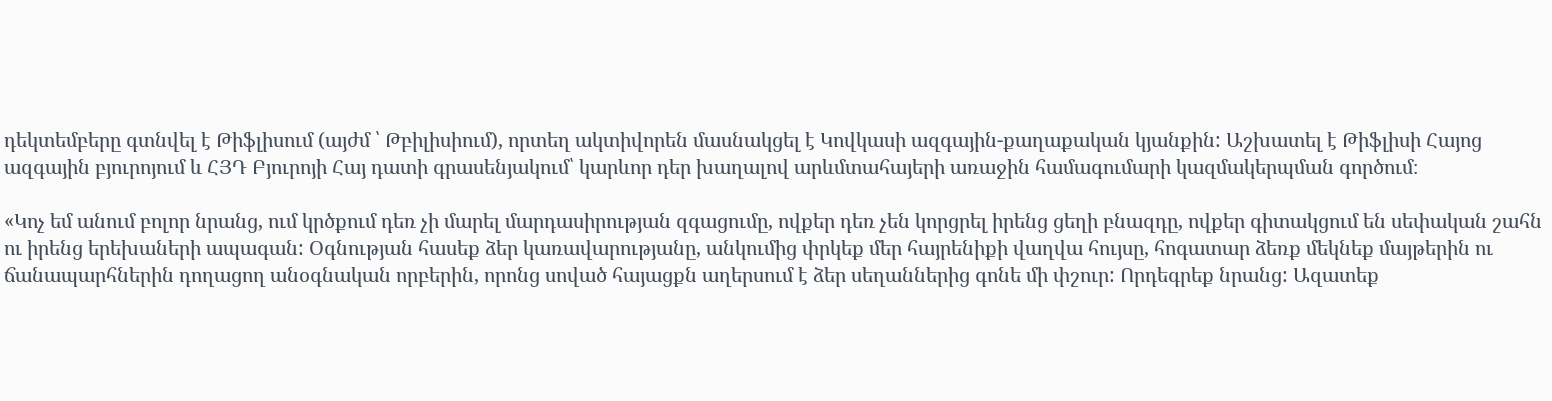դեկտեմբերը գտնվել է Թիֆլիսում (այժմ ՝ Թբիլիսիում), որտեղ ակտիվորեն մասնակցել է Կովկասի ազգային-քաղաքական կյանքին: Աշխատել է Թիֆլիսի Հայոց ազգային բյուրոյում և ՀՅԴ Բյուրոյի Հայ դատի գրասենյակում՝ կարևոր դեր խաղալով արևմտահայերի առաջին համագումարի կազմակերպման գործում։

«Կոչ եմ անում բոլոր նրանց, ում կրծքում դեռ չի մարել մարդասիրության զգացումը, ովքեր դեռ չեն կորցրել իրենց ցեղի բնազդը, ովքեր գիտակցում են սեփական շահն ու իրենց երեխաների ապագան: Օգնության հասեք ձեր կառավարությանը, անկումից փրկեք մեր հայրենիքի վաղվա հույսը, հոգատար ձեռք մեկնեք մայթերին ու ճանապարհներին դողացող անօգնական որբերին, որոնց սոված հայացքն աղերսում է ձեր սեղաններից գոնե մի փշուր: Որդեգրեք նրանց: Ազատեք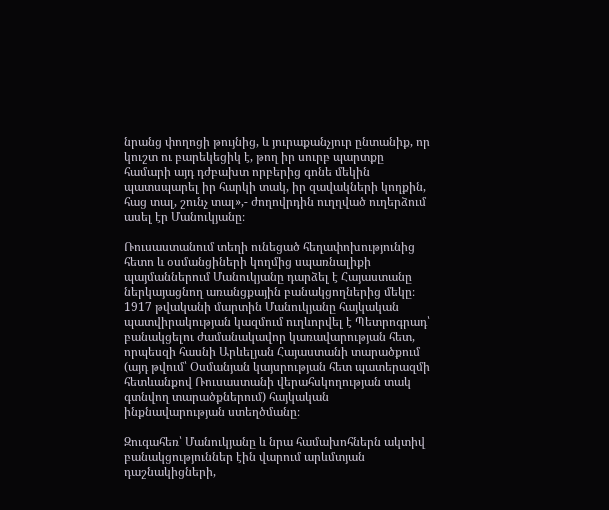նրանց փողոցի թույնից, և յուրաքանչյուր ընտանիք, որ կուշտ ու բարեկեցիկ է, թող իր սուրբ պարտքը համարի այդ դժբախտ որբերից գոնե մեկին պատսպարել իր հարկի տակ, իր զավակների կողքին, հաց տալ, շունչ տալ»,- ժողովրդին ուղղված ուղերձում ասել էր Մանուկյանը։

Ռուսաստանում տեղի ունեցած հեղափոխությունից հետո և օսմանցիների կողմից սպառնալիքի պայմաններում Մանուկյանը դարձել է Հայաստանը ներկայացնող առանցքային բանակցողներից մեկը։ 1917 թվականի մարտին Մանուկյանը հայկական պատվիրակության կազմում ուղևորվել է Պետրոգրադ՝ բանակցելու ժամանակավոր կառավարության հետ, որպեսզի հասնի Արևելյան Հայաստանի տարածքում (այդ թվում՝ Օսմանյան կայսրության հետ պատերազմի հետևանքով Ռուսաստանի վերահսկողության տակ գտնվող տարածքներում) հայկական ինքնավարության ստեղծմանը։

Զուգահեռ՝ Մանուկյանը և նրա համախոհներն ակտիվ բանակցություններ էին վարում արևմտյան դաշնակիցների,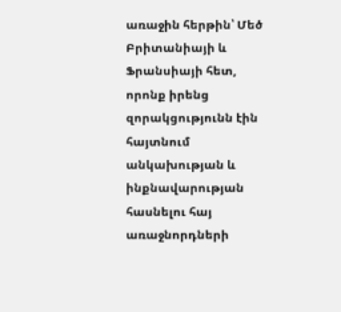առաջին հերթին՝ Մեծ Բրիտանիայի և Ֆրանսիայի հետ, որոնք իրենց զորակցությունն էին հայտնում անկախության և ինքնավարության հասնելու հայ առաջնորդների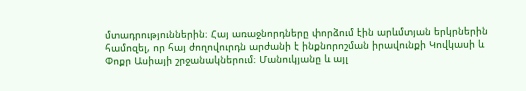մտադրություններին։ Հայ առաջնորդները փորձում էին արևմտյան երկրներին համոզել, որ հայ ժողովուրդն արժանի է ինքնորոշման իրավունքի Կովկասի և Փոքր Ասիայի շրջանակներում։ Մանուկյանը և այլ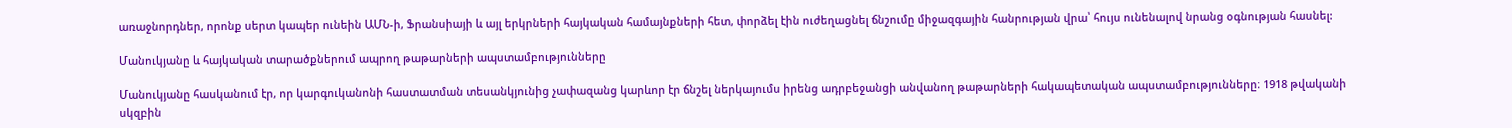առաջնորդներ, որոնք սերտ կապեր ունեին ԱՄՆ-ի, Ֆրանսիայի և այլ երկրների հայկական համայնքների հետ, փորձել էին ուժեղացնել ճնշումը միջազգային հանրության վրա՝ հույս ունենալով նրանց օգնության հասնել:

Մանուկյանը և հայկական տարածքներում ապրող թաթարների ապստամբությունները

Մանուկյանը հասկանում էր, որ կարգուկանոնի հաստատման տեսանկյունից չափազանց կարևոր էր ճնշել ներկայումս իրենց ադրբեջանցի անվանող թաթարների հակապետական ապստամբությունները։ 1918 թվականի սկզբին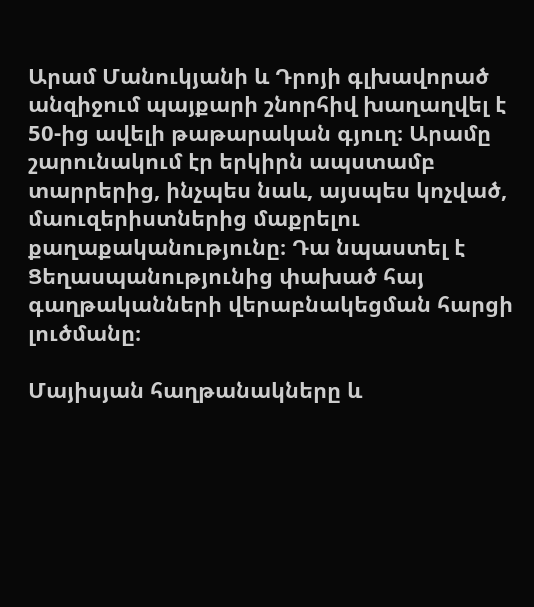Արամ Մանուկյանի և Դրոյի գլխավորած անզիջում պայքարի շնորհիվ խաղաղվել է 50-ից ավելի թաթարական գյուղ։ Արամը շարունակում էր երկիրն ապստամբ տարրերից, ինչպես նաև, այսպես կոչված, մաուզերիստներից մաքրելու քաղաքականությունը։ Դա նպաստել է Ցեղասպանությունից փախած հայ գաղթականների վերաբնակեցման հարցի լուծմանը։

Մայիսյան հաղթանակները և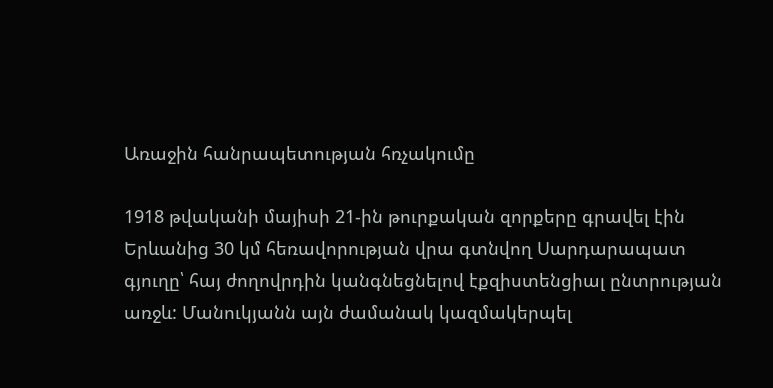Առաջին հանրապետության հռչակումը

1918 թվականի մայիսի 21-ին թուրքական զորքերը գրավել էին Երևանից 30 կմ հեռավորության վրա գտնվող Սարդարապատ գյուղը՝ հայ ժողովրդին կանգնեցնելով էքզիստենցիալ ընտրության առջև: Մանուկյանն այն ժամանակ կազմակերպել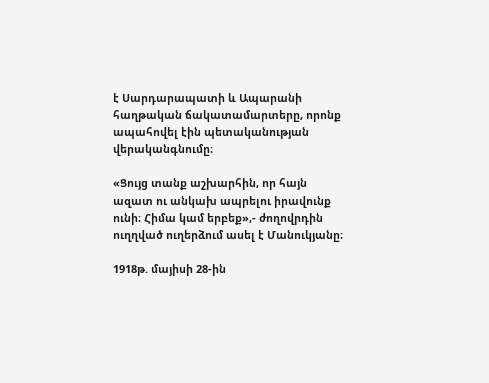է Սարդարապատի և Ապարանի հաղթական ճակատամարտերը, որոնք ապահովել էին պետականության վերականգնումը։

«Ցույց տանք աշխարհին, որ հայն ազատ ու անկախ ապրելու իրավունք ունի։ Հիմա կամ երբեք»,- ժողովրդին ուղղված ուղերձում ասել է Մանուկյանը։

1918թ. մայիսի 28-ին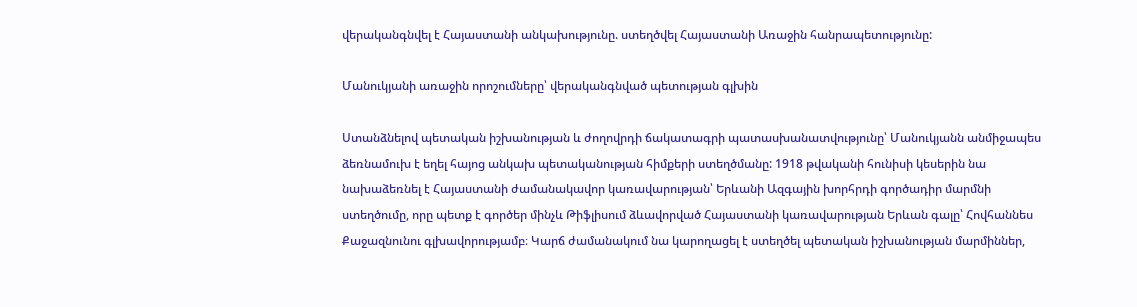վերականգնվել է Հայաստանի անկախությունը. ստեղծվել Հայաստանի Առաջին հանրապետությունը:

Մանուկյանի առաջին որոշումները՝ վերականգնված պետության գլխին

Ստանձնելով պետական իշխանության և ժողովրդի ճակատագրի պատասխանատվությունը՝ Մանուկյանն անմիջապես ձեռնամուխ է եղել հայոց անկախ պետականության հիմքերի ստեղծմանը: 1918 թվականի հունիսի կեսերին նա նախաձեռնել է Հայաստանի ժամանակավոր կառավարության՝ Երևանի Ազգային խորհրդի գործադիր մարմնի ստեղծումը, որը պետք է գործեր մինչև Թիֆլիսում ձևավորված Հայաստանի կառավարության Երևան գալը՝ Հովհաննես Քաջազնունու գլխավորությամբ։ Կարճ ժամանակում նա կարողացել է ստեղծել պետական իշխանության մարմիններ,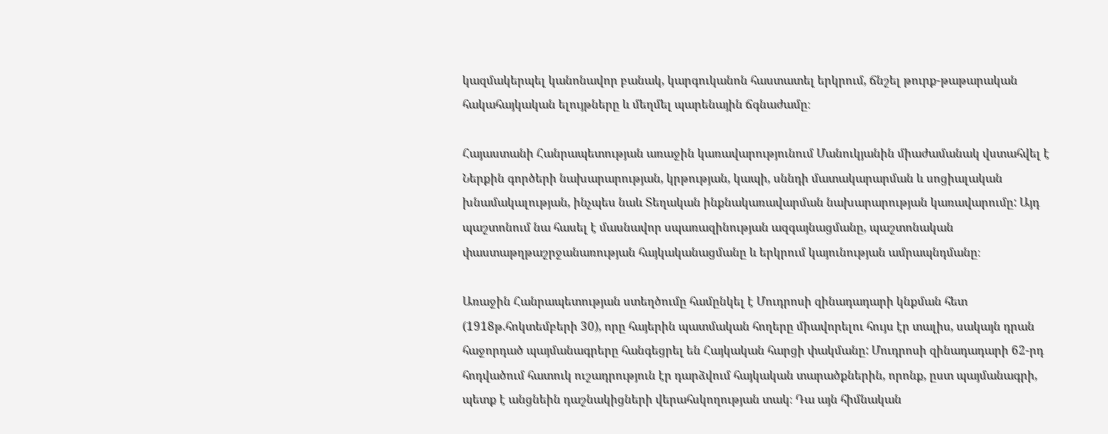կազմակերպել կանոնավոր բանակ, կարգուկանոն հաստատել երկրում, ճնշել թուրք-թաթարական հակահայկական ելույթները և մեղմել պարենային ճգնաժամը։

Հայաստանի Հանրապետության առաջին կառավարությունում Մանուկյանին միաժամանակ վստահվել է Ներքին գործերի նախարարության, կրթության, կապի, սննդի մատակարարման և սոցիալական խնամակալության, ինչպես նաև Տեղական ինքնակառավարման նախարարության կառավարումը: Այդ պաշտոնում նա հասել է մասնավոր սպառազինության ազգայնացմանը, պաշտոնական փաստաթղթաշրջանառության հայկականացմանը և երկրում կայունության ամրապնդմանը։

Առաջին Հանրապետության ստեղծումը համընկել է Մուդրոսի զինադադարի կնքման հետ (1918թ.հոկտեմբերի 30), որը հայերին պատմական հողերը միավորելու հույս էր տալիս, սակայն դրան հաջորդած պայմանագրերը հանգեցրել են Հայկական հարցի փակմանը: Մուդրոսի զինադադարի 62-րդ հոդվածում հատուկ ուշադրություն էր դարձվում հայկական տարածքներին, որոնք, ըստ պայմանագրի, պետք է անցնեին դաշնակիցների վերահսկողության տակ։ Դա այն հիմնական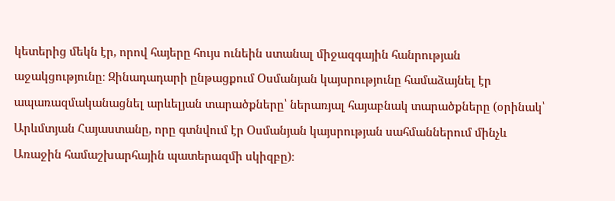կետերից մեկն էր, որով հայերը հույս ունեին ստանալ միջազգային հանրության աջակցությունը։ Զինադադարի ընթացքում Օսմանյան կայսրությունը համաձայնել էր ապառազմականացնել արևելյան տարածքները՝ ներառյալ հայաբնակ տարածքները (օրինակ՝ Արևմտյան Հայաստանը, որը գտնվում էր Օսմանյան կայսրության սահմաններում մինչև Առաջին համաշխարհային պատերազմի սկիզբը)։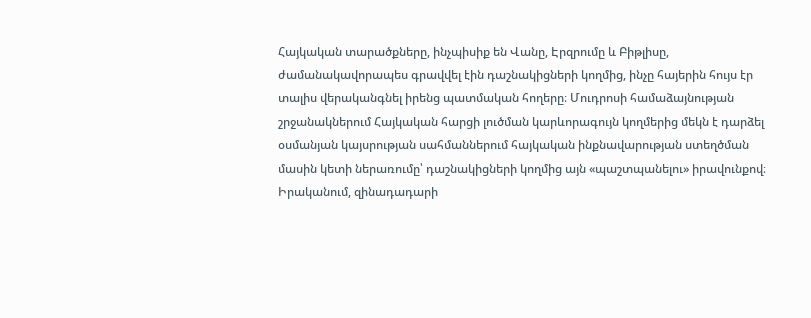Հայկական տարածքները, ինչպիսիք են Վանը, Էրզրումը և Բիթլիսը, ժամանակավորապես գրավվել էին դաշնակիցների կողմից, ինչը հայերին հույս էր տալիս վերականգնել իրենց պատմական հողերը։ Մուդրոսի համաձայնության շրջանակներում Հայկական հարցի լուծման կարևորագույն կողմերից մեկն է դարձել օսմանյան կայսրության սահմաններում հայկական ինքնավարության ստեղծման մասին կետի ներառումը՝ դաշնակիցների կողմից այն «պաշտպանելու» իրավունքով։ Իրականում, զինադադարի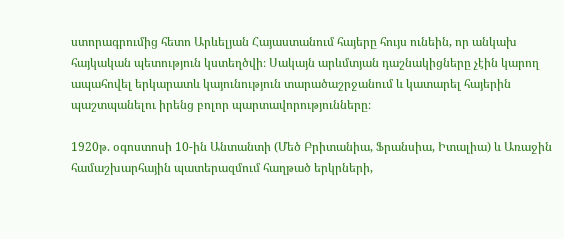ստորագրումից հետո Արևելյան Հայաստանում հայերը հույս ունեին, որ անկախ հայկական պետություն կստեղծվի։ Սակայն արևմտյան դաշնակիցները չէին կարող ապահովել երկարատև կայունություն տարածաշրջանում և կատարել հայերին պաշտպանելու իրենց բոլոր պարտավորությունները։

1920թ. օգոստոսի 10-ին Անտանտի (Մեծ Բրիտանիա, Ֆրանսիա, Իտալիա) և Առաջին համաշխարհային պատերազմում հաղթած երկրների,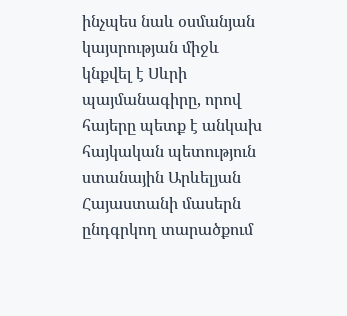ինչպես նաև օսմանյան կայսրության միջև կնքվել է Սևրի պայմանագիրը, որով հայերը պետք է անկախ հայկական պետություն ստանային Արևելյան Հայաստանի մասերն ընդգրկող տարածքում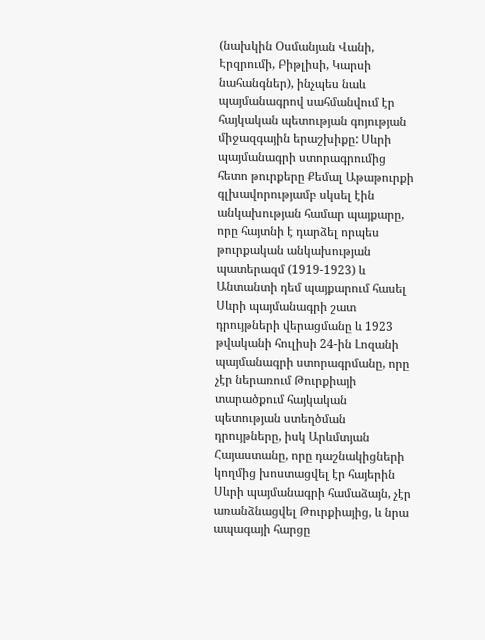(նախկին Օսմանյան Վանի, Էրզրումի, Բիթլիսի, Կարսի նահանգներ), ինչպես նաև պայմանագրով սահմանվում էր հայկական պետության գոյության միջազգային երաշխիքը: Սևրի պայմանագրի ստորագրումից հետո թուրքերը Քեմալ Աթաթուրքի գլխավորությամբ սկսել էին անկախության համար պայքարը, որը հայտնի է դարձել որպես թուրքական անկախության պատերազմ (1919-1923) և Անտանտի դեմ պայքարում հասել Սևրի պայմանագրի շատ դրույթների վերացմանը և 1923 թվականի հուլիսի 24-ին Լոզանի պայմանագրի ստորագրմանը, որը չէր ներառում Թուրքիայի տարածքում հայկական պետության ստեղծման դրույթները, իսկ Արևմտյան Հայաստանը, որը դաշնակիցների կողմից խոստացվել էր հայերին Սևրի պայմանագրի համաձայն, չէր առանձնացվել Թուրքիայից, և նրա ապագայի հարցը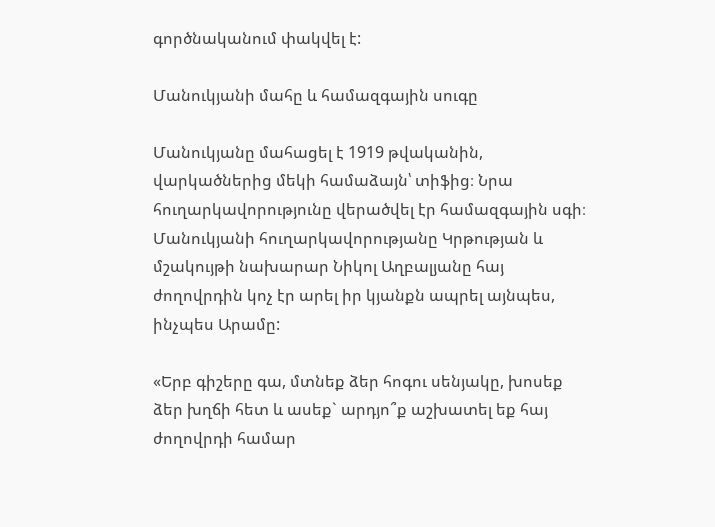գործնականում փակվել է:

Մանուկյանի մահը և համազգային սուգը

Մանուկյանը մահացել է 1919 թվականին, վարկածներից մեկի համաձայն՝ տիֆից։ Նրա հուղարկավորությունը վերածվել էր համազգային սգի։ Մանուկյանի հուղարկավորությանը Կրթության և մշակույթի նախարար Նիկոլ Աղբալյանը հայ ժողովրդին կոչ էր արել իր կյանքն ապրել այնպես, ինչպես Արամը:

«Երբ գիշերը գա, մտնեք ձեր հոգու սենյակը, խոսեք ձեր խղճի հետ և ասեք` արդյո՞ք աշխատել եք հայ ժողովրդի համար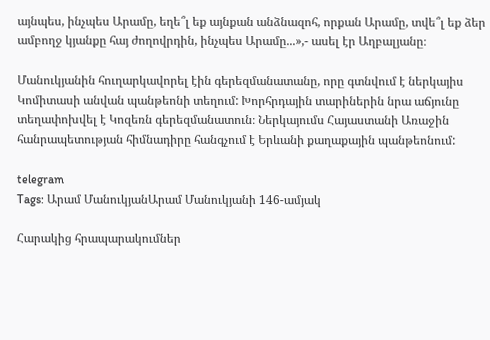այնպես, ինչպես Արամը, եղե՞լ եք այնքան անձնազոհ, որքան Արամը, տվե՞լ եք ձեր ամբողջ կյանքը հայ ժողովրդին, ինչպես Արամը...»,- ասել էր Աղբալյանը։

Մանուկյանին հուղարկավորել էին գերեզմանատանը, որը գտնվում է ներկայիս Կոմիտասի անվան պանթեոնի տեղում: Խորհրդային տարիներին նրա աճյունը տեղափոխվել է Կոզեռն գերեզմանատուն։ Ներկայումս Հայաստանի Առաջին հանրապետության հիմնադիրը հանգչում է Երևանի քաղաքային պանթեոնում:

telegram
Tags: Արամ ՄանուկյանԱրամ Մանուկյանի 146-ամյակ

Հարակից հրապարակումներ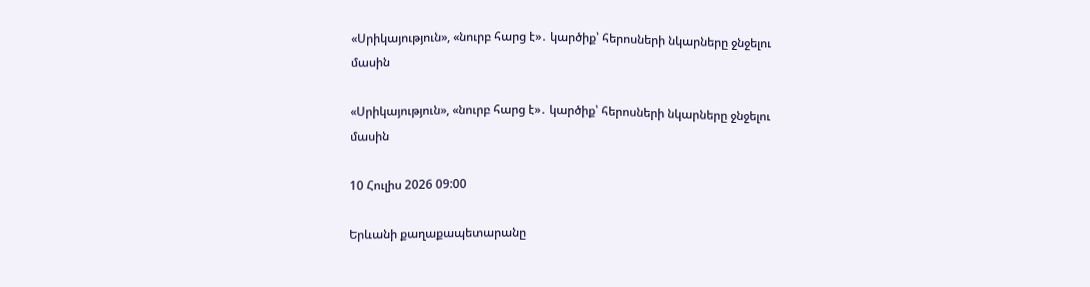«Սրիկայություն», «նուրբ հարց է»․ կարծիք՝ հերոսների նկարները ջնջելու մասին

«Սրիկայություն», «նուրբ հարց է»․ կարծիք՝ հերոսների նկարները ջնջելու մասին

10 Հուլիս 2026 09:00

Երևանի քաղաքապետարանը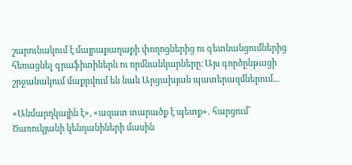շարունակում է մայրաքաղաքի փողոցներից ու գետնանցումներից հեռացնել գրաֆիտիներն ու որմնանկարները։ Այս գործընթացի շրջանակում մաքրվում են նաև Արցախյան պատերազմներում...

«Անմարդկային է», «ազատ տարածք է պետք»․ հարցում՝ Ծառուկյանի կենդանիների մասին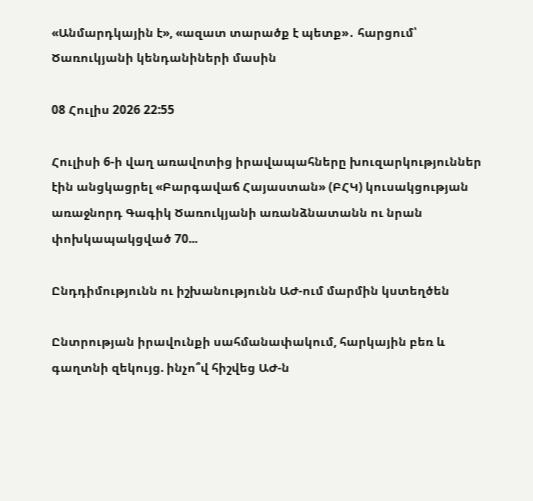«Անմարդկային է», «ազատ տարածք է պետք»․ հարցում՝ Ծառուկյանի կենդանիների մասին

08 Հուլիս 2026 22:55

Հուլիսի 6-ի վաղ առավոտից իրավապահները խուզարկություններ էին անցկացրել «Բարգավաճ Հայաստան» (ԲՀԿ) կուսակցության առաջնորդ Գագիկ Ծառուկյանի առանձնատանն ու նրան փոխկապակցված 70...

Ընդդիմությունն ու իշխանությունն ԱԺ-ում մարմին կստեղծեն

Ընտրության իրավունքի սահմանափակում, հարկային բեռ և գաղտնի զեկույց. ինչո՞վ հիշվեց ԱԺ-ն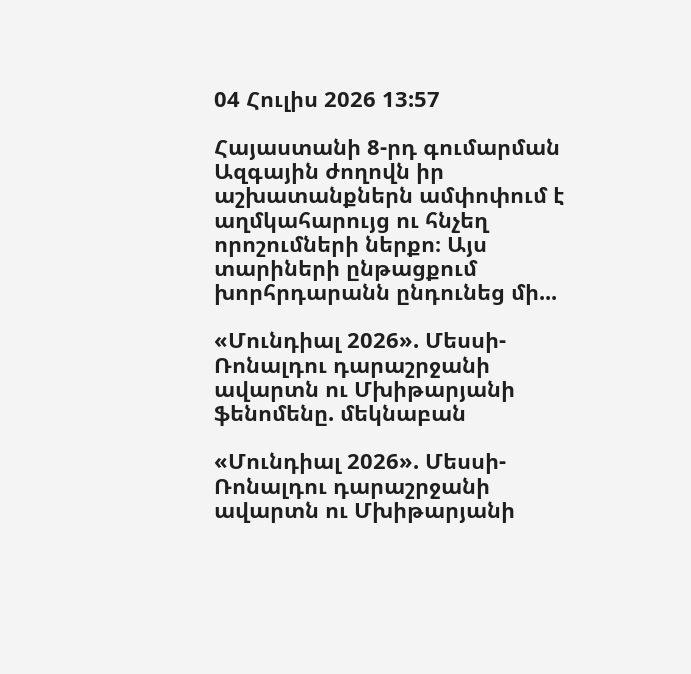04 Հուլիս 2026 13:57

Հայաստանի 8-րդ գումարման Ազգային ժողովն իր աշխատանքներն ամփոփում է աղմկահարույց ու հնչեղ որոշումների ներքո։ Այս տարիների ընթացքում խորհրդարանն ընդունեց մի...

«Մունդիալ 2026». Մեսսի-Ռոնալդու դարաշրջանի ավարտն ու Մխիթարյանի ֆենոմենը. մեկնաբան

«Մունդիալ 2026». Մեսսի-Ռոնալդու դարաշրջանի ավարտն ու Մխիթարյանի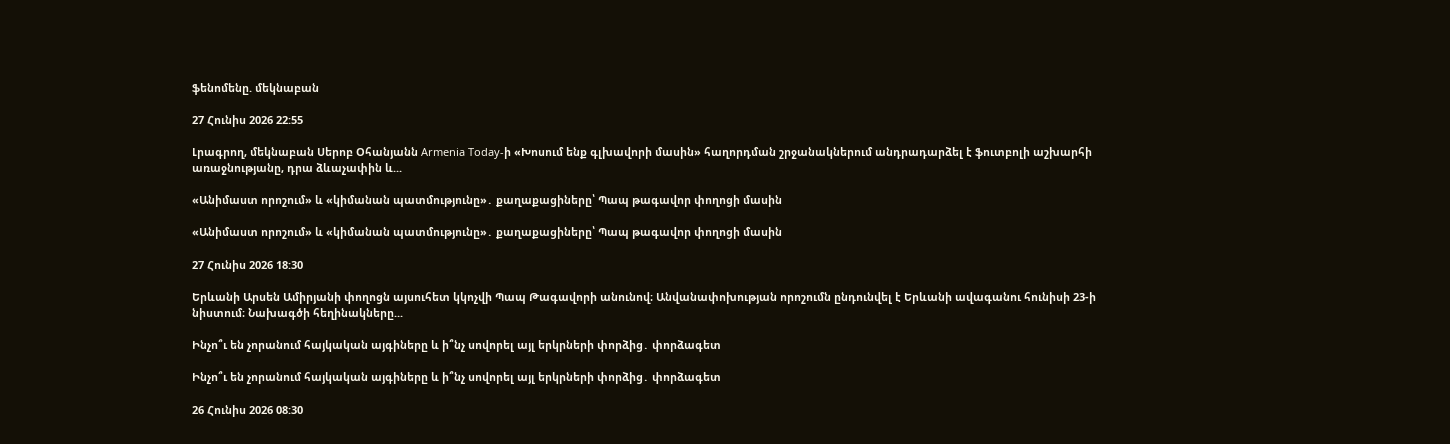ֆենոմենը. մեկնաբան

27 Հունիս 2026 22:55

Լրագրող, մեկնաբան Սերոբ Օհանյանն Armenia Today-ի «Խոսում ենք գլխավորի մասին» հաղորդման շրջանակներում անդրադարձել է ֆուտբոլի աշխարհի առաջնությանը, դրա ձևաչափին և...

«Անիմաստ որոշում» և «կիմանան պատմությունը»․ քաղաքացիները՝ Պապ թագավոր փողոցի մասին

«Անիմաստ որոշում» և «կիմանան պատմությունը»․ քաղաքացիները՝ Պապ թագավոր փողոցի մասին

27 Հունիս 2026 18:30

Երևանի Արսեն Ամիրյանի փողոցն այսուհետ կկոչվի Պապ Թագավորի անունով։ Անվանափոխության որոշումն ընդունվել է Երևանի ավագանու հունիսի 23-ի նիստում։ Նախագծի հեղինակները...

Ինչո՞ւ են չորանում հայկական այգիները և ի՞նչ սովորել այլ երկրների փորձից․ փորձագետ

Ինչո՞ւ են չորանում հայկական այգիները և ի՞նչ սովորել այլ երկրների փորձից․ փորձագետ

26 Հունիս 2026 08:30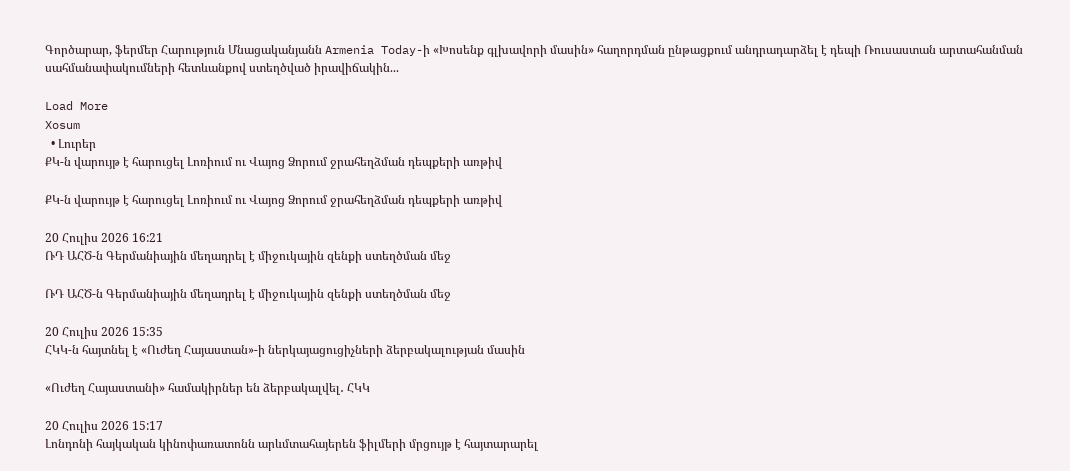Գործարար, ֆերմեր Հարություն Մնացականյանն Armenia Today-ի «Խոսենք գլխավորի մասին» հաղորդման ընթացքում անդրադարձել է դեպի Ռուսաստան արտահանման սահմանափակումների հետևանքով ստեղծված իրավիճակին...

Load More
Xosum
  • Լուրեր
ՔԿ-ն վարույթ է հարուցել Լոռիում ու Վայոց Ձորում ջրահեղձման դեպքերի առթիվ

ՔԿ-ն վարույթ է հարուցել Լոռիում ու Վայոց Ձորում ջրահեղձման դեպքերի առթիվ

20 Հուլիս 2026 16:21
ՌԴ ԱՀԾ-ն Գերմանիային մեղադրել է միջուկային զենքի ստեղծման մեջ

ՌԴ ԱՀԾ-ն Գերմանիային մեղադրել է միջուկային զենքի ստեղծման մեջ

20 Հուլիս 2026 15:35
ՀԿԿ-ն հայտնել է «Ուժեղ Հայաստան»-ի ներկայացուցիչների ձերբակալության մասին

«Ուժեղ Հայաստանի» համակիրներ են ձերբակալվել․ ՀԿԿ

20 Հուլիս 2026 15:17
Լոնդոնի հայկական կինոփառատոնն արևմտահայերեն ֆիլմերի մրցույթ է հայտարարել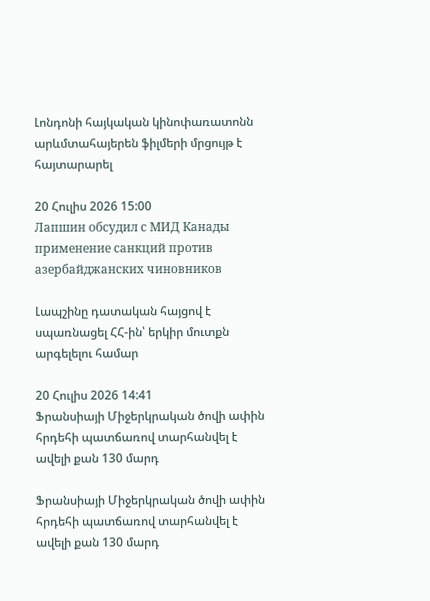Լոնդոնի հայկական կինոփառատոնն արևմտահայերեն ֆիլմերի մրցույթ է հայտարարել

20 Հուլիս 2026 15:00
Лапшин обсудил с МИД Канады применение санкций против азербайджанских чиновников

Լապշինը դատական հայցով է սպառնացել ՀՀ-ին՝ երկիր մուտքն արգելելու համար

20 Հուլիս 2026 14:41
Ֆրանսիայի Միջերկրական ծովի ափին հրդեհի պատճառով տարհանվել է ավելի քան 130 մարդ

Ֆրանսիայի Միջերկրական ծովի ափին հրդեհի պատճառով տարհանվել է ավելի քան 130 մարդ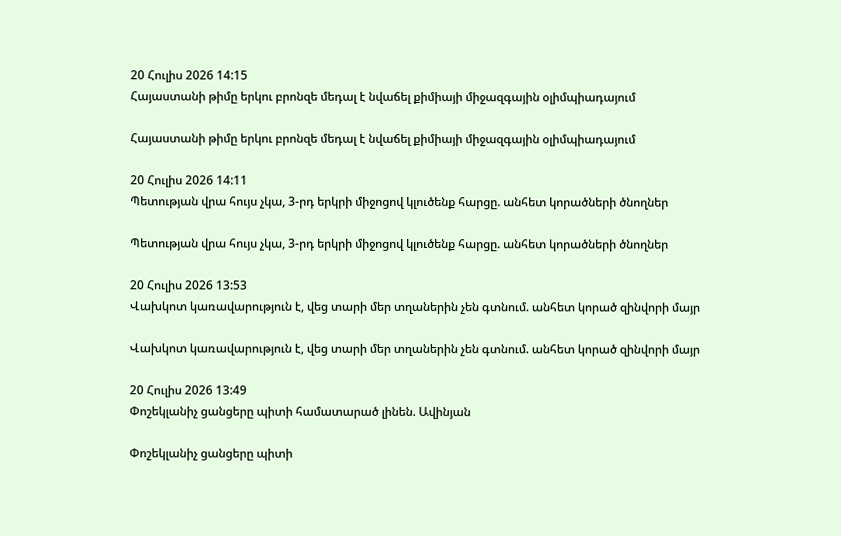20 Հուլիս 2026 14:15
Հայաստանի թիմը երկու բրոնզե մեդալ է նվաճել քիմիայի միջազգային օլիմպիադայում

Հայաստանի թիմը երկու բրոնզե մեդալ է նվաճել քիմիայի միջազգային օլիմպիադայում

20 Հուլիս 2026 14:11
Պետության վրա հույս չկա, 3-րդ երկրի միջոցով կլուծենք հարցը. անհետ կորածների ծնողներ

Պետության վրա հույս չկա, 3-րդ երկրի միջոցով կլուծենք հարցը. անհետ կորածների ծնողներ

20 Հուլիս 2026 13:53
Վախկոտ կառավարություն է, վեց տարի մեր տղաներին չեն գտնում. անհետ կորած զինվորի մայր

Վախկոտ կառավարություն է, վեց տարի մեր տղաներին չեն գտնում. անհետ կորած զինվորի մայր

20 Հուլիս 2026 13:49
Փոշեկլանիչ ցանցերը պիտի համատարած լինեն. Ավինյան

Փոշեկլանիչ ցանցերը պիտի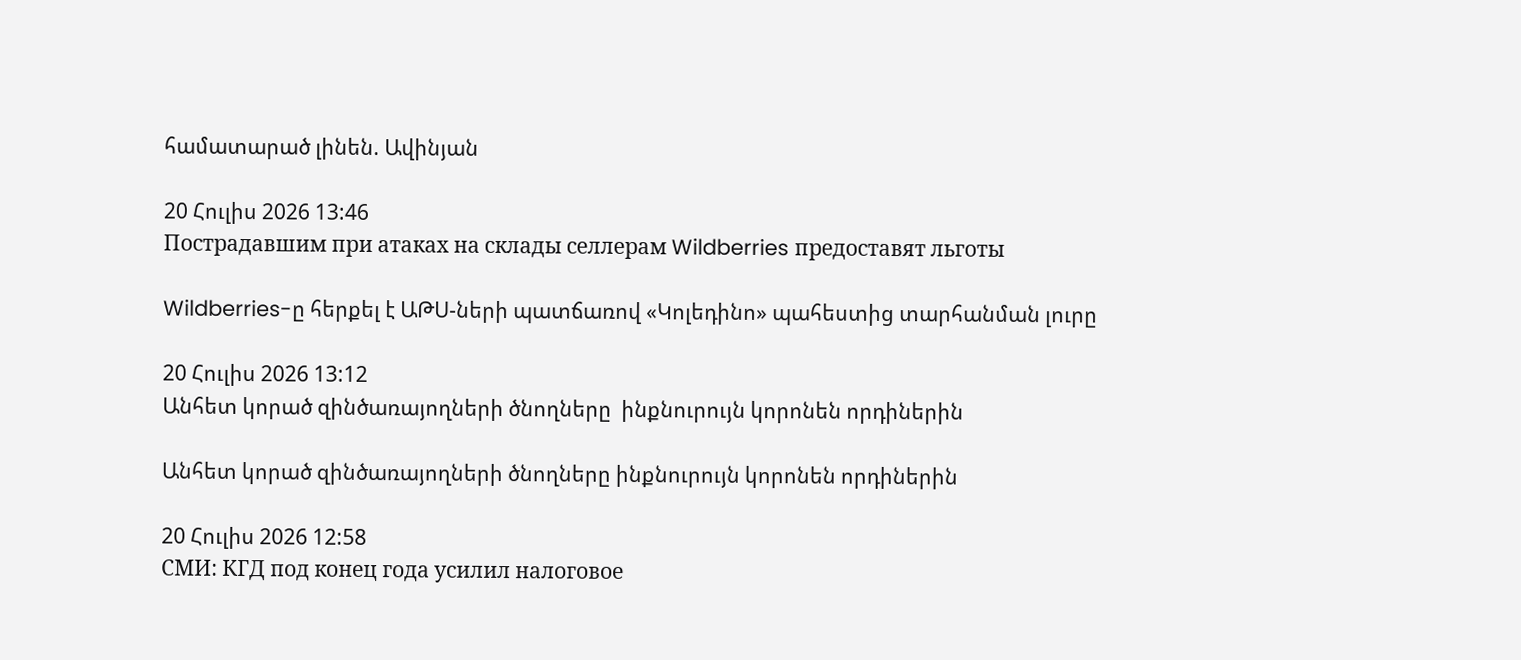համատարած լինեն. Ավինյան

20 Հուլիս 2026 13:46
Пострадавшим при атаках на склады селлерам Wildberries предоставят льготы

Wildberries-ը հերքել է ԱԹՍ-ների պատճառով «Կոլեդինո» պահեստից տարհանման լուրը

20 Հուլիս 2026 13:12
Անհետ կորած զինծառայողների ծնողները  ինքնուրույն կորոնեն որդիներին

Անհետ կորած զինծառայողների ծնողները ինքնուրույն կորոնեն որդիներին

20 Հուլիս 2026 12:58
СМИ: КГД под конец года усилил налоговое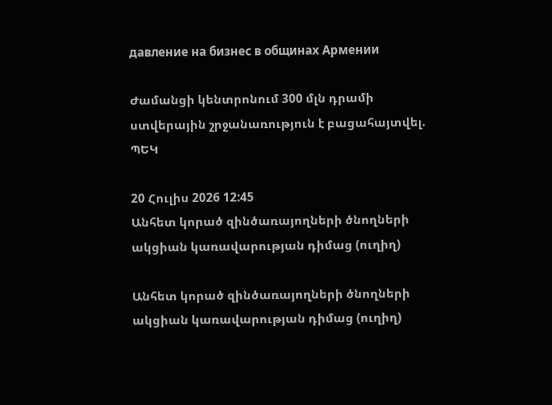давление на бизнес в общинах Армении

Ժամանցի կենտրոնում 300 մլն դրամի ստվերային շրջանառություն է բացահայտվել. ՊԵԿ

20 Հուլիս 2026 12:45
Անհետ կորած զինծառայողների ծնողների ակցիան կառավարության դիմաց (ուղիղ)

Անհետ կորած զինծառայողների ծնողների ակցիան կառավարության դիմաց (ուղիղ)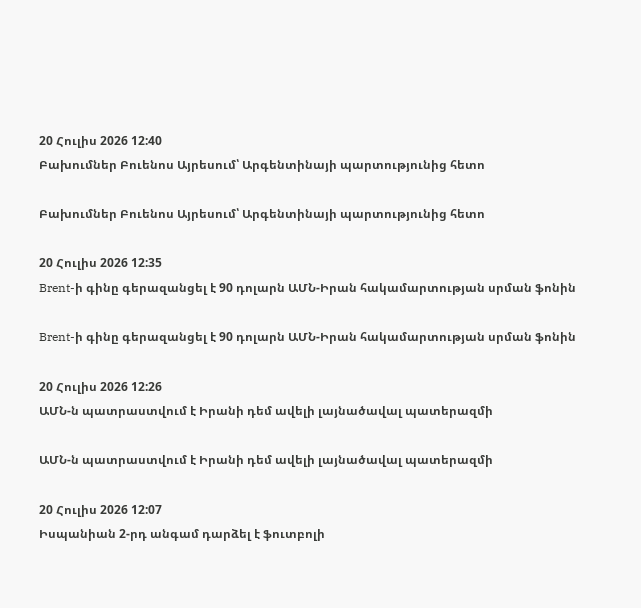20 Հուլիս 2026 12:40
Բախումներ Բուենոս Այրեսում՝ Արգենտինայի պարտությունից հետո

Բախումներ Բուենոս Այրեսում՝ Արգենտինայի պարտությունից հետո

20 Հուլիս 2026 12:35
Brent-ի գինը գերազանցել է 90 դոլարն ԱՄՆ-Իրան հակամարտության սրման ֆոնին

Brent-ի գինը գերազանցել է 90 դոլարն ԱՄՆ-Իրան հակամարտության սրման ֆոնին

20 Հուլիս 2026 12:26
ԱՄՆ-ն պատրաստվում է Իրանի դեմ ավելի լայնածավալ պատերազմի

ԱՄՆ-ն պատրաստվում է Իրանի դեմ ավելի լայնածավալ պատերազմի

20 Հուլիս 2026 12:07
Իսպանիան 2-րդ անգամ դարձել է ֆուտբոլի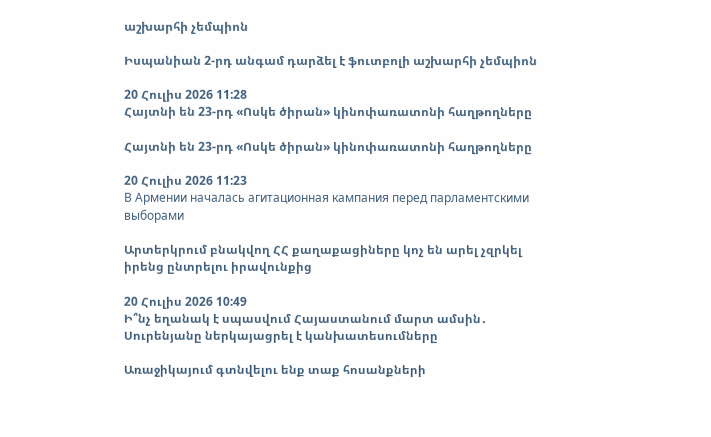աշխարհի չեմպիոն

Իսպանիան 2-րդ անգամ դարձել է ֆուտբոլի աշխարհի չեմպիոն

20 Հուլիս 2026 11:28
Հայտնի են 23-րդ «Ոսկե ծիրան» կինոփառատոնի հաղթողները

Հայտնի են 23-րդ «Ոսկե ծիրան» կինոփառատոնի հաղթողները

20 Հուլիս 2026 11:23
В Армении началась агитационная кампания перед парламентскими выборами

Արտերկրում բնակվող ՀՀ քաղաքացիները կոչ են արել չզրկել իրենց ընտրելու իրավունքից

20 Հուլիս 2026 10:49
Ի՞նչ եղանակ է սպասվում Հայաստանում մարտ ամսին․ Սուրենյանը ներկայացրել է կանխատեսումները

Առաջիկայում գտնվելու ենք տաք հոսանքների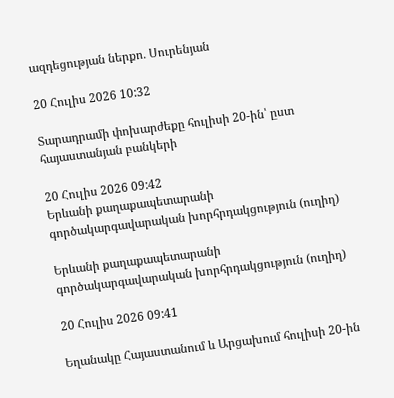ազդեցության ներքո․ Սուրենյան

20 Հուլիս 2026 10:32

Տարադրամի փոխարժեքը հուլիսի 20-ին՝ ըստ հայաստանյան բանկերի

20 Հուլիս 2026 09:42
Երևանի քաղաքապետարանի գործակարգավարական խորհրդակցություն (ուղիղ)

Երևանի քաղաքապետարանի գործակարգավարական խորհրդակցություն (ուղիղ)

20 Հուլիս 2026 09:41

Եղանակը Հայաստանում և Արցախում հուլիսի 20-ին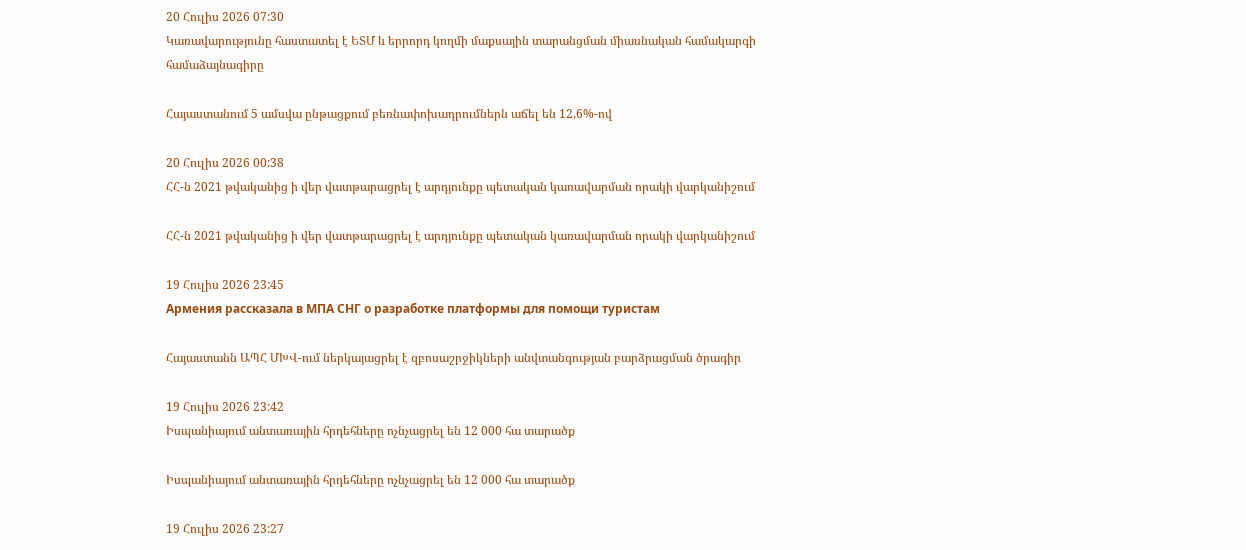20 Հուլիս 2026 07:30
Կառավարությունը հաստատել է ԵՏՄ և երրորդ կողմի մաքսային տարանցման միասնական համակարգի համաձայնագիրը

Հայաստանում 5 ամսվա ընթացքում բեռնափոխադրումներն աճել են 12,6%-ով

20 Հուլիս 2026 00:38
ՀՀ-ն 2021 թվականից ի վեր վատթարացրել է արդյունքը պետական կառավարման որակի վարկանիշում

ՀՀ-ն 2021 թվականից ի վեր վատթարացրել է արդյունքը պետական կառավարման որակի վարկանիշում

19 Հուլիս 2026 23:45
Армения рассказала в МПА СНГ о разработке платформы для помощи туристам

Հայաստանն ԱՊՀ ՄԽՎ-ում ներկայացրել է զբոսաշրջիկների անվտանգության բարձրացման ծրագիր

19 Հուլիս 2026 23:42
Իսպանիայում անտառային հրդեհները ոչնչացրել են 12 000 հա տարածք

Իսպանիայում անտառային հրդեհները ոչնչացրել են 12 000 հա տարածք

19 Հուլիս 2026 23:27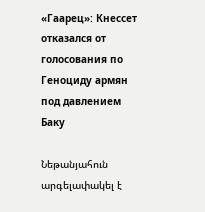«Гаарец»: Кнессет отказался от голосования по Геноциду армян под давлением Баку

Նեթանյահուն արգելափակել է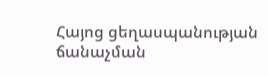Հայոց ցեղասպանության ճանաչման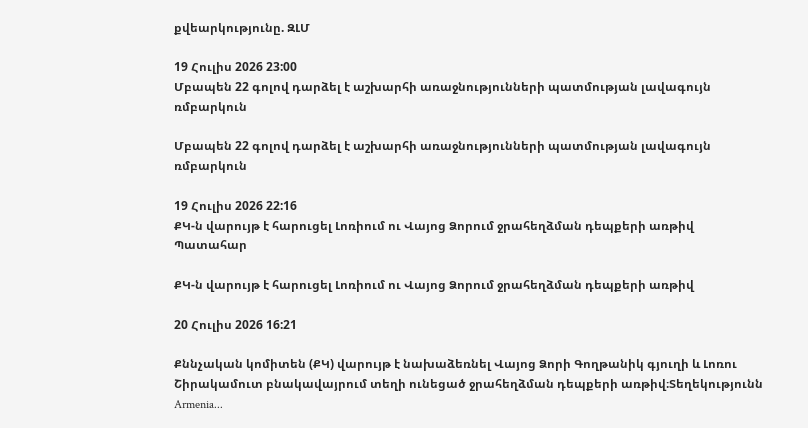քվեարկությունը. ԶԼՄ

19 Հուլիս 2026 23:00
Մբապեն 22 գոլով դարձել է աշխարհի առաջնությունների պատմության լավագույն ռմբարկուն

Մբապեն 22 գոլով դարձել է աշխարհի առաջնությունների պատմության լավագույն ռմբարկուն

19 Հուլիս 2026 22:16
ՔԿ-ն վարույթ է հարուցել Լոռիում ու Վայոց Ձորում ջրահեղձման դեպքերի առթիվ
Պատահար

ՔԿ-ն վարույթ է հարուցել Լոռիում ու Վայոց Ձորում ջրահեղձման դեպքերի առթիվ

20 Հուլիս 2026 16:21

Քննչական կոմիտեն (ՔԿ) վարույթ է նախաձեռնել Վայոց Ձորի Գողթանիկ գյուղի և Լոռու Շիրակամուտ բնակավայրում տեղի ունեցած ջրահեղձման դեպքերի առթիվ։Տեղեկությունն Armenia...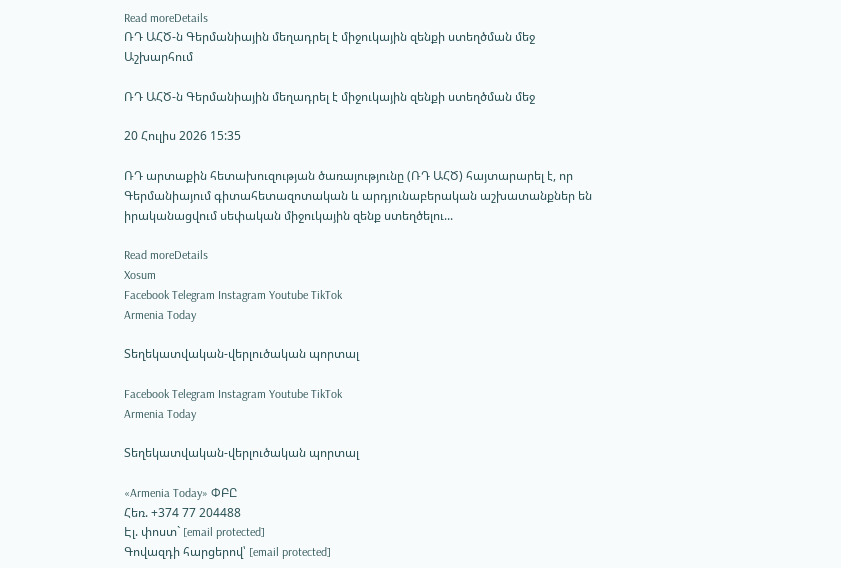Read moreDetails
ՌԴ ԱՀԾ-ն Գերմանիային մեղադրել է միջուկային զենքի ստեղծման մեջ
Աշխարհում

ՌԴ ԱՀԾ-ն Գերմանիային մեղադրել է միջուկային զենքի ստեղծման մեջ

20 Հուլիս 2026 15:35

ՌԴ արտաքին հետախուզության ծառայությունը (ՌԴ ԱՀԾ) հայտարարել է, որ Գերմանիայում գիտահետազոտական և արդյունաբերական աշխատանքներ են իրականացվում սեփական միջուկային զենք ստեղծելու...

Read moreDetails
Xosum
Facebook Telegram Instagram Youtube TikTok
Armenia Today

Տեղեկատվական-վերլուծական պորտալ

Facebook Telegram Instagram Youtube TikTok
Armenia Today

Տեղեկատվական-վերլուծական պորտալ

«Armenia Today» ՓԲԸ
Հեռ. +374 77 204488
Էլ. փոստ` [email protected]
Գովազդի հարցերով՝ [email protected]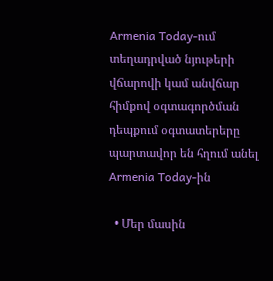Armenia Today-ում տեղադրված նյութերի վճարովի կամ անվճար հիմքով օգտագործման դեպքում օգտատերերը պարտավոր են հղում անել Armenia Today-ին

  • Մեր մասին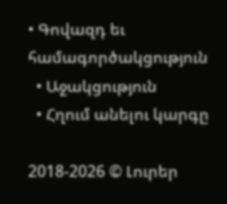• Գովազդ եւ համագործակցություն
  • Աջակցություն
  • Հղում անելու կարգը

2018-2026 © Լուրեր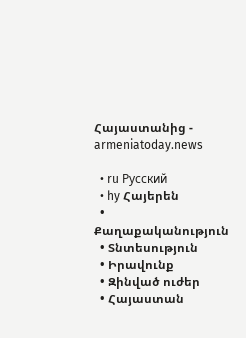Հայաստանից - armeniatoday.news

  • ru Русский
  • hy Հայերեն
  • Քաղաքականություն
  • Տնտեսություն
  • Իրավունք
  • Զինված ուժեր
  • Հայաստան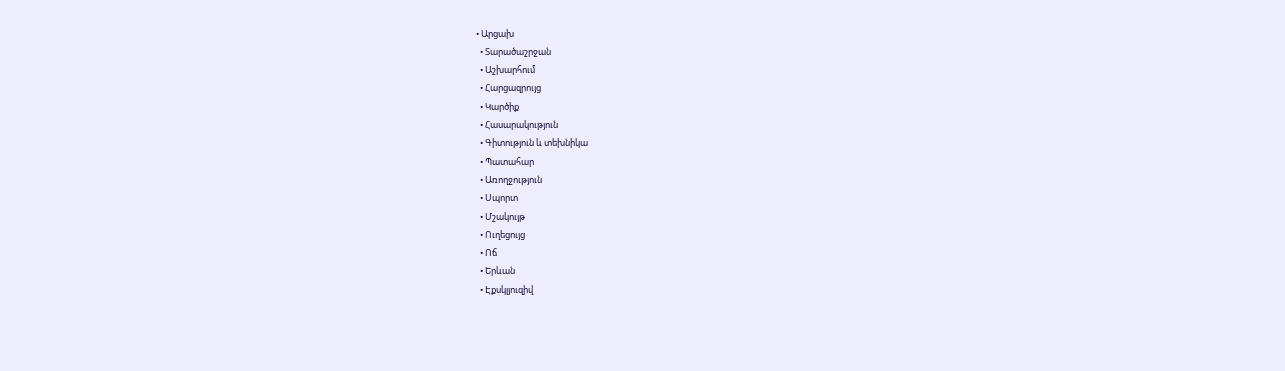• Արցախ
  • Տարածաշրջան
  • Աշխարհում
  • Հարցազրույց
  • Կարծիք
  • Հասարակություն
  • Գիտություն և տեխնիկա
  • Պատահար
  • Առողջություն
  • Սպորտ
  • Մշակույթ
  • Ուղեցույց
  • Ոճ
  • Երևան
  • Էքսկլյուզիվ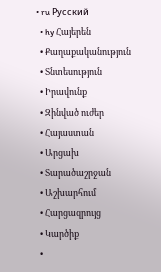• ru Русский
  • hy Հայերեն
  • Քաղաքականություն
  • Տնտեսություն
  • Իրավունք
  • Զինված ուժեր
  • Հայաստան
  • Արցախ
  • Տարածաշրջան
  • Աշխարհում
  • Հարցազրույց
  • Կարծիք
  •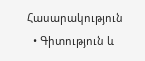Հասարակություն
  • Գիտություն և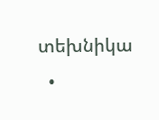տեխնիկա
  •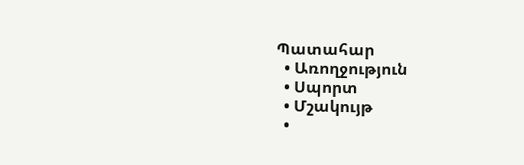Պատահար
  • Առողջություն
  • Սպորտ
  • Մշակույթ
  •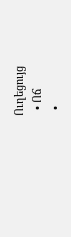Ուղեցույց
  • Ոճ
  •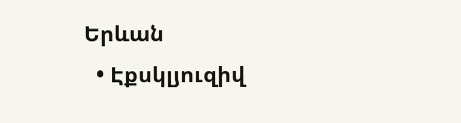Երևան
  • Էքսկլյուզիվ